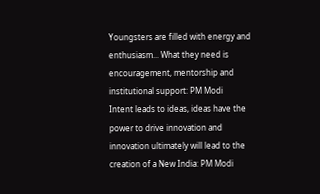Youngsters are filled with energy and enthusiasm... What they need is encouragement, mentorship and institutional support: PM Modi
Intent leads to ideas, ideas have the power to drive innovation and innovation ultimately will lead to the creation of a New India: PM Modi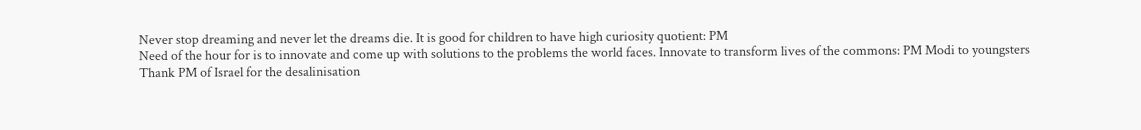Never stop dreaming and never let the dreams die. It is good for children to have high curiosity quotient: PM
Need of the hour for is to innovate and come up with solutions to the problems the world faces. Innovate to transform lives of the commons: PM Modi to youngsters
Thank PM of Israel for the desalinisation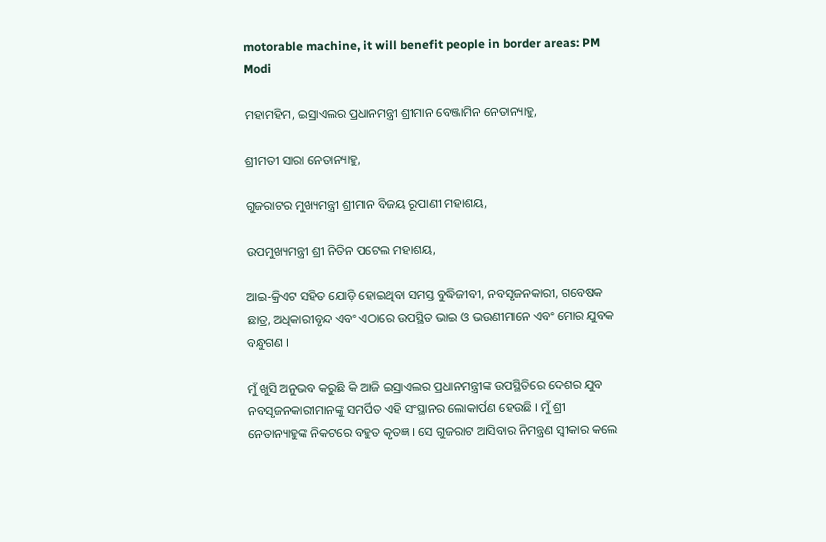motorable machine, it will benefit people in border areas: PM Modi

ମହାମହିମ, ଇସ୍ରାଏଲର ପ୍ରଧାନମନ୍ତ୍ରୀ ଶ୍ରୀମାନ ବେଞ୍ଜାମିନ ନେତାନ୍ୟାହୁ,

ଶ୍ରୀମତୀ ସାରା ନେତାନ୍ୟାହୁ,

ଗୁଜରାଟର ମୁଖ୍ୟମନ୍ତ୍ରୀ ଶ୍ରୀମାନ ବିଜୟ ରୂପାଣୀ ମହାଶୟ,

ଉପମୁଖ୍ୟମନ୍ତ୍ରୀ ଶ୍ରୀ ନିତିନ ପଟେଲ ମହାଶୟ,

ଆଇ-କ୍ରିଏଟ ସହିତ ଯୋଡ଼ି ହୋଇଥିବା ସମସ୍ତ ବୁଦ୍ଧିଜୀବୀ, ନବସୃଜନକାରୀ, ଗବେଷକ ଛାତ୍ର, ଅଧିକାରୀବୃନ୍ଦ ଏବଂ ଏଠାରେ ଉପସ୍ଥିତ ଭାଇ ଓ ଭଉଣୀମାନେ ଏବଂ ମୋର ଯୁବକ ବନ୍ଧୁଗଣ ।

ମୁଁ ଖୁସି ଅନୁଭବ କରୁଛି କି ଆଜି ଇସ୍ରାଏଲର ପ୍ରଧାନମନ୍ତ୍ରୀଙ୍କ ଉପସ୍ଥିତିରେ ଦେଶର ଯୁବ ନବସୃଜନକାରୀମାନଙ୍କୁ ସମର୍ପିତ ଏହି ସଂସ୍ଥାନର ଲୋକାର୍ପଣ ହେଉଛି । ମୁଁ ଶ୍ରୀ ନେତାନ୍ୟାହୁଙ୍କ ନିକଟରେ ବହୁତ କୃତଜ୍ଞ । ସେ ଗୁଜରାଟ ଆସିବାର ନିମନ୍ତ୍ରଣ ସ୍ୱୀକାର କଲେ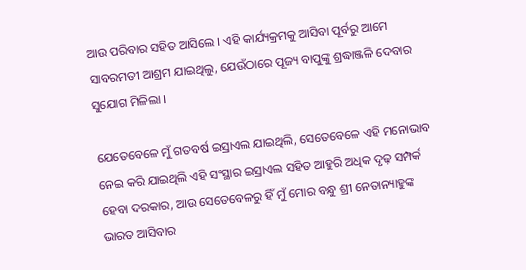ଆଉ ପରିବାର ସହିତ ଆସିଲେ । ଏହି କାର୍ଯ୍ୟକ୍ରମକୁ ଆସିବା ପୂର୍ବରୁ ଆମେ ସାବରମତୀ ଆଶ୍ରମ ଯାଇଥିଲୁ, ଯେଉଁଠାରେ ପୂଜ୍ୟ ବାପୁଙ୍କୁ ଶ୍ରଦ୍ଧାଞ୍ଜଳି ଦେବାର ସୁଯୋଗ ମିଳିଲା ।

ଯେତେବେଳେ ମୁଁ ଗତବର୍ଷ ଇସ୍ରାଏଲ ଯାଇଥିଲି, ସେତେବେଳେ ଏହି ମନୋଭାବ  ନେଇ କରି ଯାଇଥିଲି ଏହି ସଂସ୍ଥାର ଇସ୍ରାଏଲ ସହିତ ଆହୁରି ଅଧିକ ଦୃଢ଼ ସମ୍ପର୍କ ହେବା ଦରକାର, ଆଉ ସେତେବେଳରୁ ହିଁ ମୁଁ ମୋର ବନ୍ଧୁ ଶ୍ରୀ ନେତାନ୍ୟାହୁଙ୍କ ଭାରତ ଆସିବାର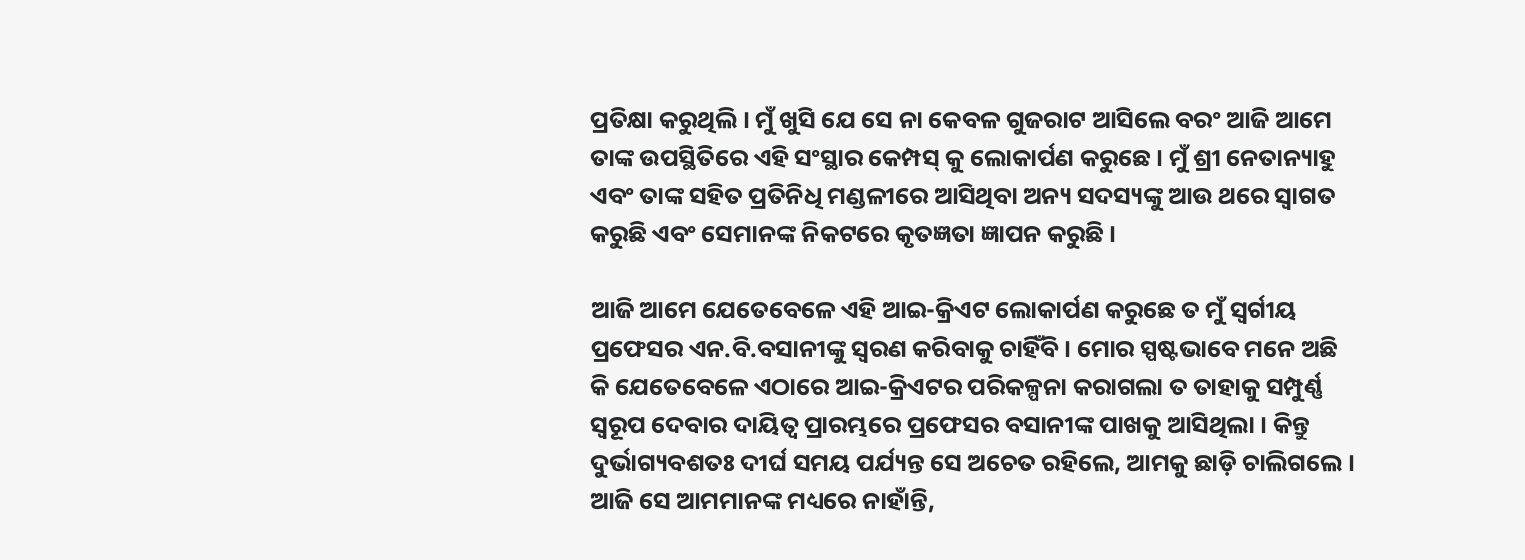ପ୍ରତିକ୍ଷା କରୁଥିଲି । ମୁଁ ଖୁସି ଯେ ସେ ନା କେବଳ ଗୁଜରାଟ ଆସିଲେ ବରଂ ଆଜି ଆମେ ତାଙ୍କ ଉପସ୍ଥିତିରେ ଏହି ସଂସ୍ଥାର କେମ୍ପସ୍ କୁ ଲୋକାର୍ପଣ କରୁଛେ । ମୁଁ ଶ୍ରୀ ନେତାନ୍ୟାହୁ ଏବଂ ତାଙ୍କ ସହିତ ପ୍ରତିନିଧି ମଣ୍ଡଳୀରେ ଆସିଥିବା ଅନ୍ୟ ସଦସ୍ୟଙ୍କୁ ଆଉ ଥରେ ସ୍ୱାଗତ କରୁଛି ଏବଂ ସେମାନଙ୍କ ନିକଟରେ କୃତଜ୍ଞତା ଜ୍ଞାପନ କରୁଛି ।

ଆଜି ଆମେ ଯେତେବେଳେ ଏହି ଆଇ-କ୍ରିଏଟ ଲୋକାର୍ପଣ କରୁଛେ ତ ମୁଁ ସ୍ୱର୍ଗୀୟ ପ୍ରଫେସର ଏନ.ବି.ବସାନୀଙ୍କୁ ସ୍ୱରଣ କରିବାକୁ ଚାହିଁବି । ମୋର ସ୍ପଷ୍ଟଭାବେ ମନେ ଅଛି କି ଯେତେବେଳେ ଏଠାରେ ଆଇ-କ୍ରିଏଟର ପରିକଳ୍ପନା କରାଗଲା ତ ତାହାକୁ ସମ୍ପୁର୍ଣ୍ଣ ସ୍ୱରୂପ ଦେବାର ଦାୟିତ୍ୱ ପ୍ରାରମ୍ଭରେ ପ୍ରଫେସର ବସାନୀଙ୍କ ପାଖକୁ ଆସିଥିଲା । କିନ୍ତୁ ଦୁର୍ଭାଗ୍ୟବଶତଃ ଦୀର୍ଘ ସମୟ ପର୍ଯ୍ୟନ୍ତ ସେ ଅଚେତ ରହିଲେ, ଆମକୁ ଛାଡ଼ି ଚାଲିଗଲେ । ଆଜି ସେ ଆମମାନଙ୍କ ମଧ୍ୟରେ ନାହାଁନ୍ତି,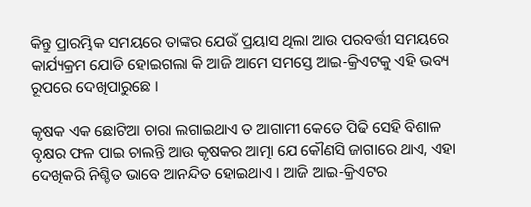କିନ୍ତୁ ପ୍ରାରମ୍ଭିକ ସମୟରେ ତାଙ୍କର ଯେଉଁ ପ୍ରୟାସ ଥିଲା ଆଉ ପରବର୍ତ୍ତୀ ସମୟରେ କାର୍ଯ୍ୟକ୍ରମ ଯୋଡି ହୋଇଗଲା କି ଆଜି ଆମେ ସମସ୍ତେ ଆଇ-କ୍ରିଏଟକୁ ଏହି ଭବ୍ୟ ରୂପରେ ଦେଖିପାରୁଛେ ।

କୃଷକ ଏକ ଛୋଟିଆ ଚାରା ଲଗାଇଥାଏ ତ ଆଗାମୀ କେତେ ପିଢି ସେହି ବିଶାଳ ବୃକ୍ଷର ଫଳ ପାଇ ଚାଲନ୍ତି ଆଉ କୃଷକର ଆତ୍ମା ଯେ କୌଣସି ଜାଗାରେ ଥାଏ, ଏହା ଦେଖିକରି ନିଶ୍ଚିତ ଭାବେ ଆନନ୍ଦିତ ହୋଇଥାଏ । ଆଜି ଆଇ-କ୍ରିଏଟର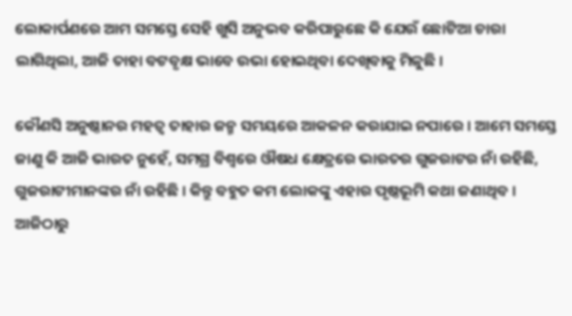ଲୋକାର୍ପଣରେ ଆମ ସମସ୍ତେ ସେହି ଖୁସି ଅନୁଭବ କରିପାରୁଛେ କି ଯେଉଁ ଛୋଟିଆ ଚାରା ଲାଗିଥିଲା, ଆଜି ତାହା ବଟବୃକ୍ଷ ଭାବେ ଉଭା ହୋଇଥିବା ଦେଖିବାକୁ ମିଳୁଛି ।

କୌଣସି ଅନୁଷ୍ଠାନର ମହତ୍ୱ ତାହାର ଜନ୍ମ ସମୟରେ ଆକଳନ କରାଯାଇ ନପାରେ । ଆମେ ସମସ୍ତେ ଜାଣୁ କି ଆଜି ଭାରତ ନୁହେଁ, ସମଗ୍ର ବିଶ୍ୱରେ ଔଷଧ କ୍ଷେତ୍ରରେ ଭାରତର ଗୁଜରାଟର ନାଁ ରହିଛି, ଗୁଜରାଟୀମାନଙ୍କର ନାଁ ରହିଛି । କିନ୍ତୁ ବହୁତ କମ ଲୋକଙ୍କୁ ଏହାର ପୃଷ୍ଠଭୂମି କଥା ଜଣାଥିବ । ଆଜିଠାରୁ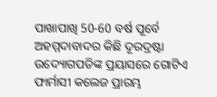ପାଖାପାଖି 50-60 ବର୍ଷ ପୂର୍ବେ ଅହମ୍ମଦାବାଦର କିଛି ଦୂରଦ୍ରଷ୍ଟା ଉଦ୍ୟୋଗପତିଙ୍କ ପ୍ରୟାସରେ ଗୋଟିଏ ଫାର୍ମାସୀ କଲେଜ ପ୍ରାରମ୍ଭ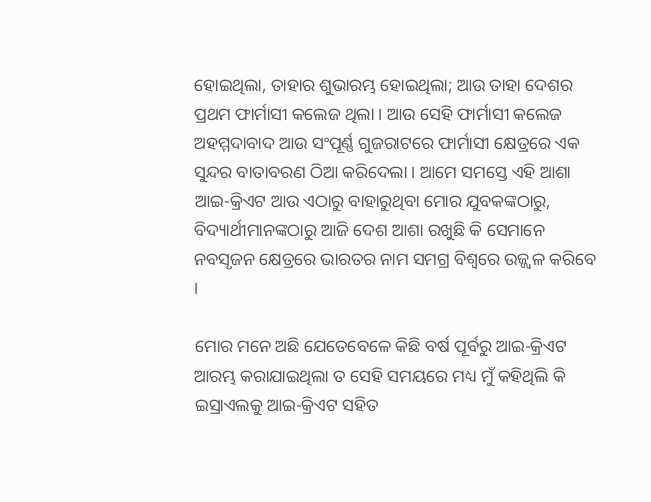ହୋଇଥିଲା, ତାହାର ଶୁଭାରମ୍ଭ ହୋଇଥିଲା; ଆଉ ତାହା ଦେଶର ପ୍ରଥମ ଫାର୍ମାସୀ କଲେଜ ଥିଲା । ଆଉ ସେହି ଫାର୍ମାସୀ କଲେଜ ଅହମ୍ମଦାବାଦ ଆଉ ସଂପୂର୍ଣ୍ଣ ଗୁଜରାଟରେ ଫାର୍ମାସୀ କ୍ଷେତ୍ରରେ ଏକ ସୁନ୍ଦର ବାତାବରଣ ଠିଆ କରିଦେଲା । ଆମେ ସମସ୍ତେ ଏହି ଆଶା ଆଇ-କ୍ରିଏଟ ଆଉ ଏଠାରୁ ବାହାରୁଥିବା ମୋର ଯୁବକଙ୍କଠାରୁ, ବିଦ୍ୟାର୍ଥୀମାନଙ୍କଠାରୁ ଆଜି ଦେଶ ଆଶା ରଖୁଛି କି ସେମାନେ ନବସୃଜନ କ୍ଷେତ୍ରରେ ଭାରତର ନାମ ସମଗ୍ର ବିଶ୍ୱରେ ଉଜ୍ଜ୍ୱଳ କରିବେ ।

ମୋର ମନେ ଅଛି ଯେତେବେଳେ କିଛି ବର୍ଷ ପୂର୍ବରୁ ଆଇ-କ୍ରିଏଟ ଆରମ୍ଭ କରାଯାଇଥିଲା ତ ସେହି ସମୟରେ ମଧ୍ୟ ମୁଁ କହିଥିଲି କି ଇସ୍ରାଏଲକୁ ଆଇ-କ୍ରିଏଟ ସହିତ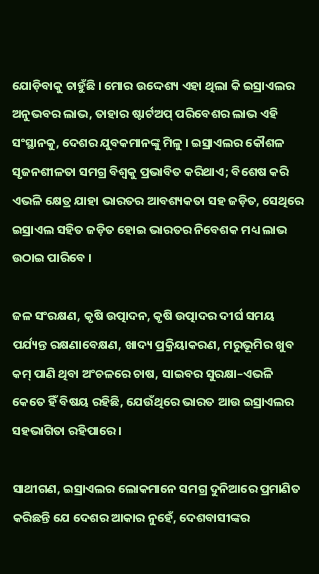ଯୋଡ଼ିବାକୁ ଚାହୁଁଛି । ମୋର ଉଦ୍ଦେଶ୍ୟ ଏହା ଥିଲା କି ଇସ୍ରାଏଲର ଅନୁଭବର ଲାଭ, ତାହାର ଷ୍ଟାର୍ଟଅପ୍ ପରିବେଶର ଲାଭ ଏହି ସଂସ୍ଥାନକୁ, ଦେଶର ଯୁବକମାନଙ୍କୁ ମିଳୁ । ଇସ୍ରାଏଲର କୌଶଳ ସୃଜନଶୀଳତା ସମଗ୍ର ବିଶ୍ୱକୁ ପ୍ରଭାବିତ କରିଥାଏ; ବିଶେଷ କରି ଏଭଳି କ୍ଷେତ୍ର ଯାହା ଭାରତର ଆବଶ୍ୟକତା ସହ ଜଡ଼ିତ, ସେଥିରେ ଇସ୍ରାଏଲ ସହିତ ଜଡ଼ିତ ହୋଇ ଭାରତର ନିବେଶକ ମଧ୍ୟ ଲାଭ ଉଠାଇ ପାରିବେ ।

ଜଳ ସଂରକ୍ଷଣ, କୃଷି ଉତ୍ପାଦନ, କୃଷି ଉତ୍ପାଦର ଦୀର୍ଘ ସମୟ ପର୍ଯ୍ୟନ୍ତ ରକ୍ଷଣାବେକ୍ଷଣ, ଖାଦ୍ୟ ପ୍ରକ୍ରିୟାକରଣ, ମରୁଭୂମିର ଖୁବ କମ୍ ପାଣି ଥିବା ଅଂଚଳରେ ଚାଷ, ସାଇବର ସୁରକ୍ଷା–ଏଭଳି କେତେ ହିଁ ବିଷୟ ରହିଛି, ଯେଉଁଥିରେ ଭାରତ ଆଉ ଇସ୍ରାଏଲର ସହଭାଗିତା ରହିପାରେ ।

ସାଥୀଗଣ, ଇସ୍ରାଏଲର ଲୋକମାନେ ସମଗ୍ର ଦୁନିଆରେ ପ୍ରମାଣିତ କରିଛନ୍ତି ଯେ ଦେଶର ଆକାର ନୁହେଁ, ଦେଶବାସୀଙ୍କର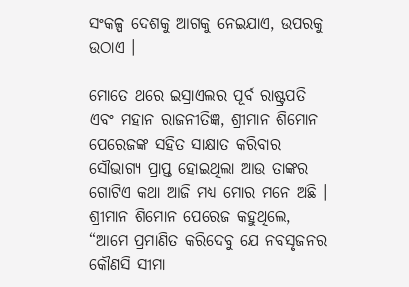ସଂକଳ୍ପ ଦେଶକୁ ଆଗକୁ ନେଇଯାଏ, ଉପରକୁ ଉଠାଏ ।

ମୋତେ ଥରେ ଇସ୍ରାଏଲର ପୂର୍ବ ରାଷ୍ଟ୍ରପତି ଏବଂ ମହାନ ରାଜନୀତିଜ୍ଞ, ଶ୍ରୀମାନ ଶିମୋନ ପେରେଜଙ୍କ ସହିତ ସାକ୍ଷାତ କରିବାର ସୌଭାଗ୍ୟ ପ୍ରାପ୍ତ ହୋଇଥିଲା ଆଉ ତାଙ୍କର ଗୋଟିଏ କଥା ଆଜି ମଧ୍ୟ ମୋର ମନେ ଅଛି । ଶ୍ରୀମାନ ଶିମୋନ ପେରେଜ କହୁଥିଲେ, “ଆମେ ପ୍ରମାଣିତ କରିଦେବୁ ଯେ ନବସୃଜନର କୌଣସି ସୀମା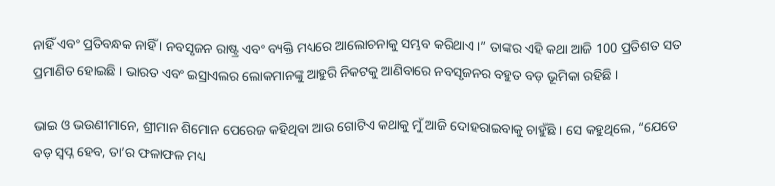ନାହିଁ ଏବଂ ପ୍ରତିବନ୍ଧକ ନାହିଁ । ନବସୃଜନ ରାଷ୍ଟ୍ର ଏବଂ ବ୍ୟକ୍ତି ମଧ୍ୟରେ ଆଲୋଚନାକୁ ସମ୍ଭବ କରିଥାଏ ।” ତାଙ୍କର ଏହି କଥା ଆଜି 100 ପ୍ରତିଶତ ସତ ପ୍ରମାଣିତ ହୋଇଛି । ଭାରତ ଏବଂ ଇସ୍ରାଏଲର ଲୋକମାନଙ୍କୁ ଆହୁରି ନିକଟକୁ ଆଣିବାରେ ନବସୃଜନର ବହୁତ ବଡ଼ ଭୂମିକା ରହିଛି ।

ଭାଇ ଓ ଭଉଣୀମାନେ, ଶ୍ରୀମାନ ଶିମୋନ ପେରେଜ କହିଥିବା ଆଉ ଗୋଟିଏ କଥାକୁ ମୁଁ ଆଜି ଦୋହରାଇବାକୁ ଚାହୁଁଛି । ସେ କହୁଥିଲେ, “ଯେତେ ବଡ଼ ସ୍ୱପ୍ନ ହେବ, ତା’ର ଫଳାଫଳ ମଧ୍ୟ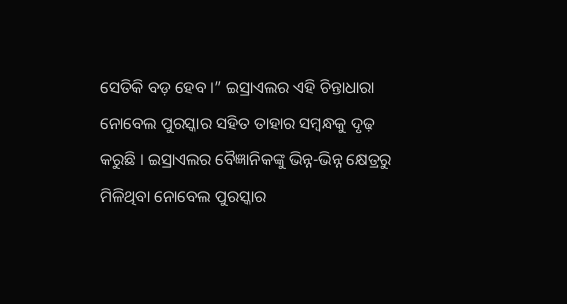ସେତିକି ବଡ଼ ହେବ ।” ଇସ୍ରାଏଲର ଏହି ଚିନ୍ତାଧାରା ନୋବେଲ ପୁରସ୍କାର ସହିତ ତାହାର ସମ୍ବନ୍ଧକୁ ଦୃଢ଼ କରୁଛି । ଇସ୍ରାଏଲର ବୈଜ୍ଞାନିକଙ୍କୁ ଭିନ୍ନ-ଭିନ୍ନ କ୍ଷେତ୍ରରୁ ମିଳିଥିବା ନୋବେଲ ପୁରସ୍କାର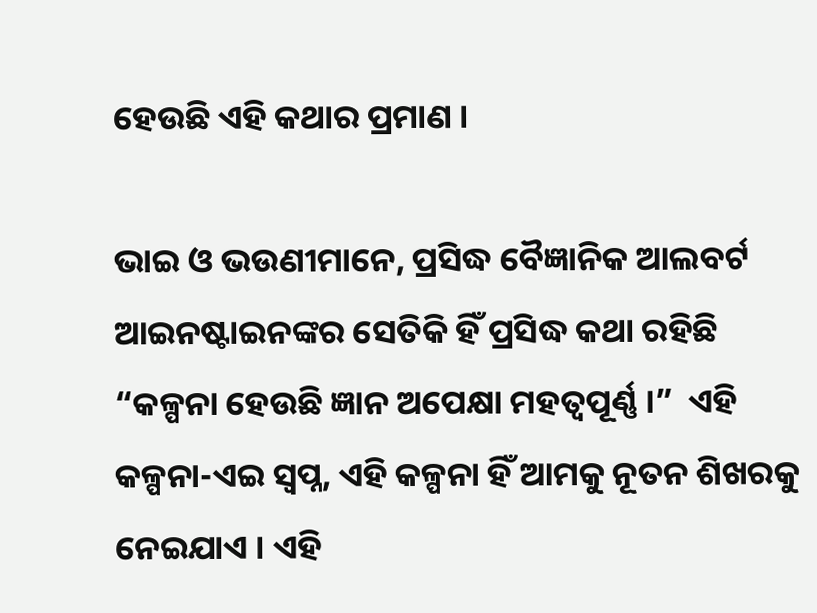ହେଉଛି ଏହି କଥାର ପ୍ରମାଣ ।

ଭାଇ ଓ ଭଉଣୀମାନେ, ପ୍ରସିଦ୍ଧ ବୈଜ୍ଞାନିକ ଆଲବର୍ଟ ଆଇନଷ୍ଟାଇନଙ୍କର ସେତିକି ହିଁ ପ୍ରସିଦ୍ଧ କଥା ରହିଛି “କଳ୍ପନା ହେଉଛି ଜ୍ଞାନ ଅପେକ୍ଷା ମହତ୍ୱପୂର୍ଣ୍ଣ ।”  ଏହି କଳ୍ପନା-ଏଇ ସ୍ୱପ୍ନ, ଏହି କଳ୍ପନା ହିଁ ଆମକୁ ନୂତନ ଶିଖରକୁ ନେଇଯାଏ । ଏହି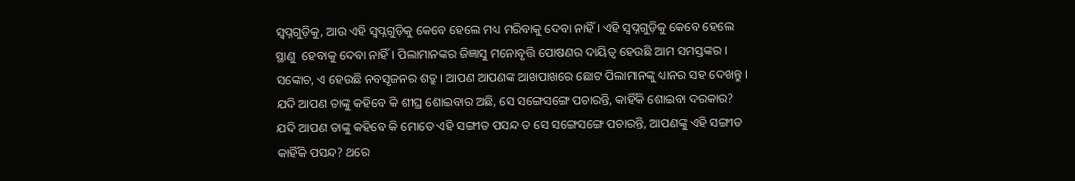ସ୍ୱପ୍ନଗୁଡ଼ିକୁ, ଆଉ ଏହି ସ୍ୱପ୍ନଗୁଡ଼ିକୁ କେବେ ହେଲେ ମଧ୍ୟ ମରିବାକୁ ଦେବା ନାହିଁ । ଏହି ସ୍ୱପ୍ନଗୁଡ଼ିକୁ କେବେ ହେଲେ ସ୍ଥାଣୁ  ହେବାକୁ ଦେବା ନାହିଁ । ପିଲାମାନଙ୍କର ଜିଜ୍ଞାସୁ ମନୋବୃତ୍ତି ପୋଷଣର ଦାୟିତ୍ୱ ହେଉଛି ଆମ ସମସ୍ତଙ୍କର । ସଙ୍କୋଚ, ଏ ହେଉଛି ନବସୃଜନର ଶତ୍ରୁ । ଆପଣ ଆପଣଙ୍କ ଆଖପାଖରେ ଛୋଟ ପିଲାମାନଙ୍କୁ ଧ୍ୟାନର ସହ ଦେଖନ୍ତୁ । ଯଦି ଆପଣ ତାଙ୍କୁ କହିବେ କି ଶୀଘ୍ର ଶୋଇବାର ଅଛି, ସେ ସଙ୍ଗେସଙ୍ଗେ ପଚାରନ୍ତି, କାହିଁକି ଶୋଇବା ଦରକାର? ଯଦି ଆପଣ ତାଙ୍କୁ କହିବେ କି ମୋତେ ଏହି ସଙ୍ଗୀତ ପସନ୍ଦ ତ ସେ ସଙ୍ଗେସଙ୍ଗେ ପଚାରନ୍ତି, ଆପଣଙ୍କୁ ଏହି ସଙ୍ଗୀତ କାହିଁକି ପସନ୍ଦ? ଥରେ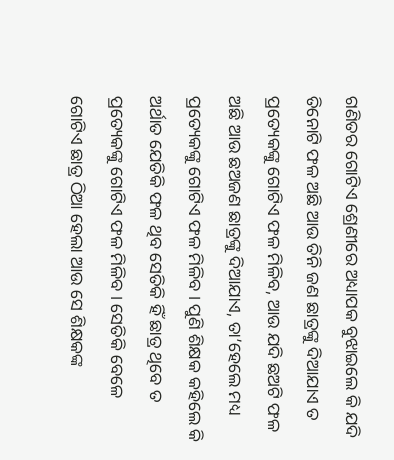ଗଣିତର ଗୋଟିଏ ଶ୍ରେଣୀରେ ଅଧ୍ୟାପକ ବୁଝାଇଲେ କି ଯଦି ତିନୋଟି ଫଳ ଅଛି ଆଉ ତିନି ଜଣ ଛାତ୍ରଙ୍କୁ ଦିଆଯାଏ ତ ପ୍ରତ୍ୟେକଙ୍କୁ ଗୋଟିଏ ଫଳ ମିଳିବ, ଆଉ ଯଦି ଛଅଟି ଫଳ ଅଛି ଆଉ ଛଅଜଣ ଛାତ୍ରଙ୍କୁ ଦିଆଯାଏ, ତା’ହେଲେ ମଧ୍ୟ ପ୍ରତ୍ୟେକଙ୍କୁ ଗୋଟିଏ ଫଳ ମିଳିବ । ପୁଣି ଶିକ୍ଷକ କହିଲେ କି ଅର୍ଥାତ ଯେତିକି ଫଳ ଥିବ ସେତିକି ହିଁ ଛାତ୍ର ଥିବେ ତ ପ୍ରତ୍ୟେକଙ୍କୁ ଗୋଟିଏ ଫଳ ମିଳିବ । ସେତିକି ବେଳେ ଗୋଟିଏ ଛାତ୍ର ଠିଆ ହେଲା ଆଉ ସେ ଶିକ୍ଷକଙ୍କ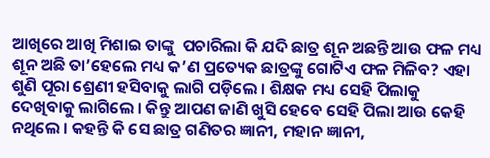ଆଖିରେ ଆଖି ମିଶାଇ ତାଙ୍କୁ  ପଚାରିଲା କି ଯଦି ଛାତ୍ର ଶୂନ ଅଛନ୍ତି ଆଉ ଫଳ ମଧ୍ୟ ଶୂନ ଅଛି ତା’ହେଲେ ମଧ୍ୟ କ’ଣ ପ୍ରତ୍ୟେକ ଛାତ୍ରଙ୍କୁ ଗୋଟିଏ ଫଳ ମିଳିବ? ଏହା ଶୁଣି ପୂରା ଶ୍ରେଣୀ ହସିବାକୁ ଲାଗି ପଡ଼ିଲେ । ଶିକ୍ଷକ ମଧ୍ୟ ସେହି ପିଲାକୁ ଦେଖିବାକୁ ଲାଗିଲେ । କିନ୍ତୁ ଆପଣ ଜାଣି ଖୁସି ହେବେ ସେହି ପିଲା ଆଉ କେହି ନଥିଲେ । କହନ୍ତି କି ସେ ଛାତ୍ର ଗଣିତର ଜ୍ଞାନୀ, ମହାନ ଜ୍ଞାନୀ,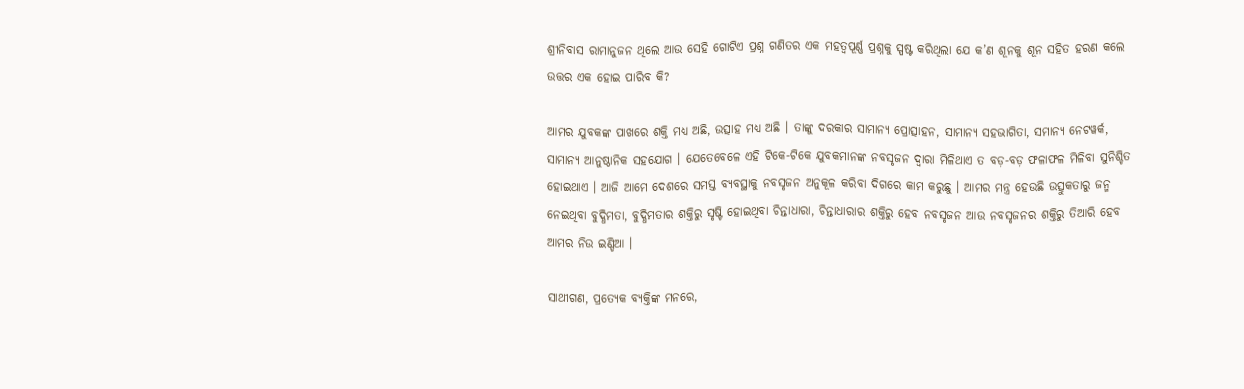ଶ୍ରୀନିବାସ ରାମାନୁଜନ ଥିଲେ ଆଉ ସେହି ଗୋଟିଏ ପ୍ରଶ୍ନ ଗଣିତର ଏକ ମହତ୍ୱପୂର୍ଣ୍ଣ ପ୍ରଶ୍ନକୁ ସ୍ପଷ୍ଟ କରିଥିଲା ଯେ କ’ଣ ଶୂନକୁ ଶୂନ ସହିତ ହରଣ କଲେ ଉତ୍ତର ଏକ ହୋଇ ପାରିବ କି?

ଆମର ଯୁବକଙ୍କ ପାଖରେ ଶକ୍ତି ମଧ୍ୟ ଅଛି, ଉତ୍ସାହ ମଧ୍ୟ ଅଛି । ତାଙ୍କୁ ଦରକାର ସାମାନ୍ୟ ପ୍ରୋତ୍ସାହନ, ସାମାନ୍ୟ ସହଭାଗିତା, ସମାନ୍ୟ ନେଟୱର୍କ, ସାମାନ୍ୟ ଆନୁଷ୍ଠାନିକ ସହଯୋଗ । ଯେତେବେଳେ ଏହି ଟିକେ-ଟିକେ ଯୁବକମାନଙ୍କ ନବସୃଜନ ଦ୍ୱାରା ମିଳିଥାଏ ତ ବଡ଼-ବଡ଼ ଫଳାଫଳ ମିଳିବା ସୁନିଶ୍ଚିତ ହୋଇଥାଏ । ଆଜି ଆମେ ଦେଶରେ ସମସ୍ତ ବ୍ୟବସ୍ଥାକୁ ନବସୃଜନ ଅନୁକୂଳ କରିବା ଦିଗରେ କାମ କରୁଛୁ । ଆମର ମନ୍ତ୍ର ହେଉଛି ଉତ୍ସୁକତାରୁ ଜନ୍ମ ନେଇଥିବା ବୁଦ୍ଧିମତା, ବୁଦ୍ଧିମତାର ଶକ୍ତିରୁ ସୃଷ୍ଟି ହୋଇଥିବା ଚିନ୍ତାଧାରା, ଚିନ୍ତାଧାରାର ଶକ୍ତିରୁ ହେବ ନବସୃଜନ ଆଉ ନବସୃଜନର ଶକ୍ତିରୁ ତିଆରି ହେବ ଆମର ନିଉ ଇଣ୍ଡିଆ ।

ସାଥୀଗଣ, ପ୍ରତ୍ୟେକ ବ୍ୟକ୍ତିଙ୍କ ମନରେ,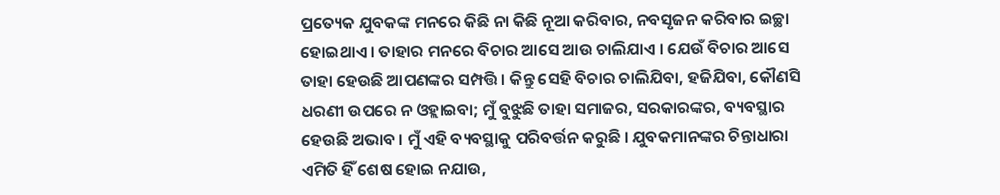ପ୍ରତ୍ୟେକ ଯୁବକଙ୍କ ମନରେ କିଛି ନା କିଛି ନୂଆ କରିବାର, ନବସୃଜନ କରିବାର ଇଚ୍ଛା ହୋଇଥାଏ । ତାହାର ମନରେ ବିଚାର ଆସେ ଆଉ ଚାଲିଯାଏ । ଯେଉଁ ବିଚାର ଆସେ ତାହା ହେଉଛି ଆପଣଙ୍କର ସମ୍ପତ୍ତି । କିନ୍ତୁ ସେହି ବିଚାର ଚାଲିଯିବା, ହଜିଯିବା, କୌଣସି ଧରଣୀ ଉପରେ ନ ଓହ୍ଲାଇବା; ମୁଁ ବୁଝୁଛି ତାହା ସମାଜର, ସରକାରଙ୍କର, ବ୍ୟବସ୍ଥାର ହେଉଛି ଅଭାବ । ମୁଁ ଏହି ବ୍ୟବସ୍ଥାକୁ ପରିବର୍ତ୍ତନ କରୁଛି । ଯୁବକମାନଙ୍କର ଚିନ୍ତାଧାରା ଏମିତି ହିଁ ଶେଷ ହୋଇ ନଯାଉ,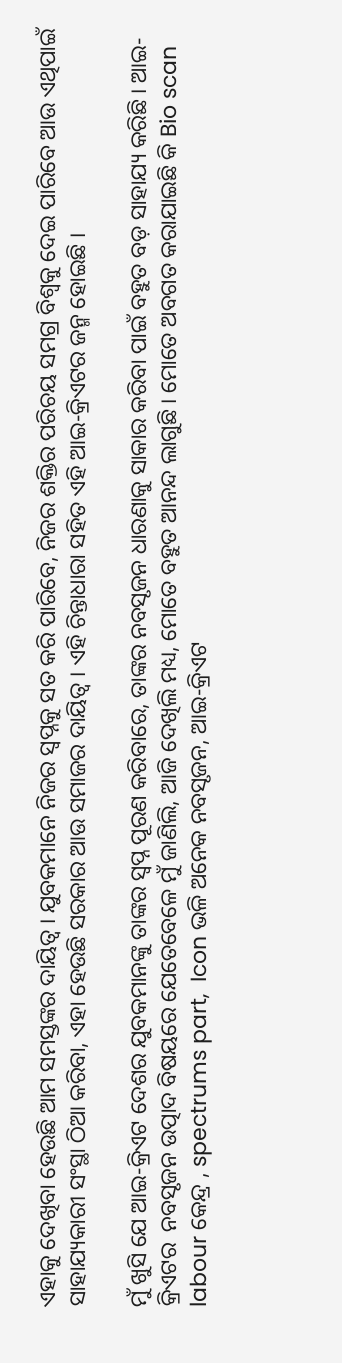ଏହାକୁ ଦେଖିବା ହେଉଛି ଆମ ସମସ୍ତଙ୍କର ଦାୟିତ୍ୱ । ଯୁବକମାନେ ନିଜର ସ୍ୱପ୍ନକୁ ସତ କରି ପାରିବେ, ନିଜର ଶକ୍ତିର ପରିଚୟ ସମଗ୍ର ବିଶ୍ୱକୁ ଦେଇ ପାରିବେ ଆଉ ଏଥିପାଇଁ ସାହାଯ୍ୟକାରୀ ସଂସ୍ଥା ଠିଆ କରିବା, ଏହା ହେଉଛି ସରକାର ଆଉ ସମାଜର ଦାୟିତ୍ୱ । ଏହି ଚିନ୍ତାଧାରା ସହିତ ଏହି ଆଇ-କ୍ରିଏଟର ଜନ୍ମ ହୋଇଛି ।

ମୁଁ ଖୁସି ଯେ ଆଇ-କ୍ରିଏଟ ଦେଶର ଯୁବକମାନଙ୍କୁ ତାଙ୍କର ସ୍ୱପ୍ନ ପୂରଣ କରିବାରେ, ତାଙ୍କର ନବସୃଜନ ଧାରଣାକୁ ସାକାର କରିବା ପାଇଁ ବହୁତ ବଡ଼ ସାହାଯ୍ୟ କରିଛି । ଆଇ-କ୍ରିଏଟର  ନବସୃଜନ ଉତ୍ପାଦ ବିଷୟରେ ଯେତେବେଳେ ମୁଁ ଜାଣିଲି, ଆଜି ଦେଖିଲି ମଧ୍ୟ, ମୋତେ ବହୁତ ଆନନ୍ଦ ଲାଗୁଛି । ମୋତେ ଅବଗତ କରାଯାଇଛି କି Bio scan labour କେନ୍ଦ୍ର , spectrums part,  Icon ଭଳି ଅନେକ ନବସୃଜନ, ଆଇ-କ୍ରିଏଟ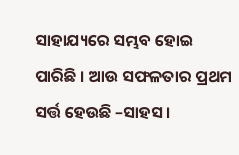ସାହାଯ୍ୟରେ ସମ୍ଭବ ହୋଇ ପାରିଛି । ଆଉ ସଫଳତାର ପ୍ରଥମ ସର୍ତ୍ତ ହେଉଛି –ସାହସ ।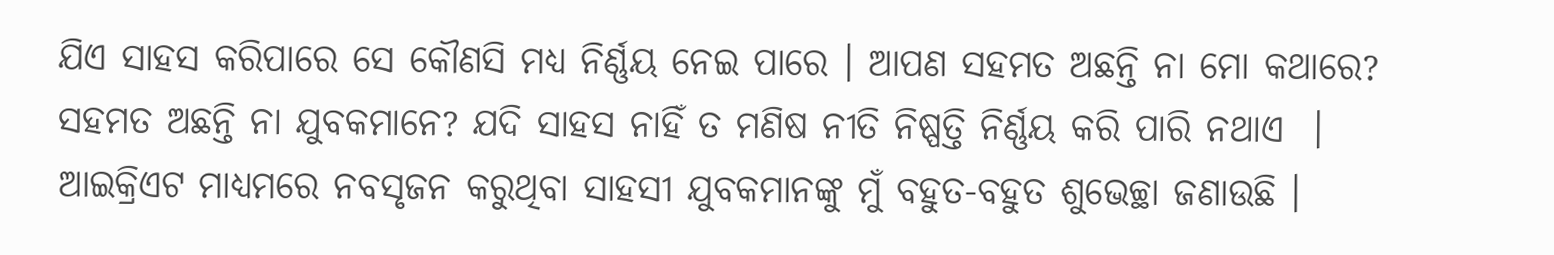ଯିଏ ସାହସ କରିପାରେ ସେ କୌଣସି ମଧ୍ୟ ନିର୍ଣ୍ଣୟ ନେଇ ପାରେ । ଆପଣ ସହମତ ଅଛନ୍ତି ନା ମୋ କଥାରେ? ସହମତ ଅଛନ୍ତି ନା ଯୁବକମାନେ? ଯଦି ସାହସ ନାହିଁ ତ ମଣିଷ ନୀତି ନିଷ୍ପତ୍ତି ନିର୍ଣ୍ଣୟ କରି ପାରି ନଥାଏ  । ଆଇକ୍ରିଏଟ ମାଧ୍ୟମରେ ନବସୃଜନ କରୁଥିବା ସାହସୀ ଯୁବକମାନଙ୍କୁ ମୁଁ ବହୁତ-ବହୁତ ଶୁଭେଚ୍ଛା ଜଣାଉଛି ।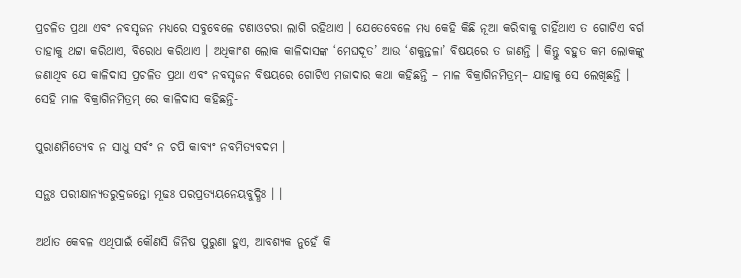ପ୍ରଚଳିତ ପ୍ରଥା ଏବଂ ନବସୃଜନ ମଧ୍ୟରେ ସବୁବେଳେ ଟଣାଓଟରା ଲାଗି ରହିଥାଏ । ଯେତେବେଳେ ମଧ୍ୟ କେହି କିଛି ନୂଆ କରିବାକୁ ଚାହିଁଥାଏ ତ ଗୋଟିଏ ବର୍ଗ ତାହାକୁ ଥଟ୍ଟା କରିଥାଏ, ବିରୋଧ କରିଥାଏ । ଅଧିକାଂଶ ଲୋକ କାଳିଦାସଙ୍କ ‘ମେଘଦୂତ’ ଆଉ ‘ଶକୁନ୍ତଳା’ ବିଷୟରେ ତ ଜାଣନ୍ତି । କିନ୍ତୁ ବହୁତ କମ ଲୋକଙ୍କୁ ଜଣାଥିବ ଯେ କାଳିଦାସ ପ୍ରଚଳିତ ପ୍ରଥା ଏବଂ ନବସୃଜନ ବିଷୟରେ ଗୋଟିଏ ମଜାଦାର କଥା କହିଛନ୍ତି – ମାଳ ବିକ୍ରାଗିନମିତ୍ରମ୍– ଯାହାକୁ ସେ ଲେଖିଛନ୍ତି । ସେହି ମାଳ ବିକ୍ରାଗିନମିତ୍ରମ୍ ରେ କାଳିଦାସ କହିଛନ୍ତି-

ପୁରାଣମିତ୍ୟେବ ନ ସାଧୁ ସର୍ବଂ ନ ଚପି କାବ୍ୟଂ ନବମିତ୍ୟବଦମ ।

ସନ୍ଥଃ ପରୀକ୍ଷାନ୍ୟତରୁଦ୍ରଜନ୍ତୋ ମୂଢଃ ପରପ୍ରତ୍ୟୟନେୟବୁଦ୍ଧିଃ । ।

ଅର୍ଥାତ କେବଳ ଏଥିପାଇଁ କୌଣସି ଜିନିଷ ପୁରୁଣା ହୁଏ, ଆବଶ୍ୟକ ନୁହେଁ କି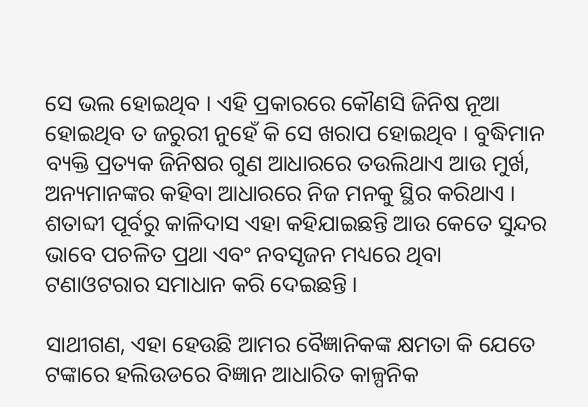ସେ ଭଲ ହୋଇଥିବ । ଏହି ପ୍ରକାରରେ କୌଣସି ଜିନିଷ ନୂଆ  ହୋଇଥିବ ତ ଜରୁରୀ ନୁହେଁ କି ସେ ଖରାପ ହୋଇଥିବ । ବୁଦ୍ଧିମାନ ବ୍ୟକ୍ତି ପ୍ରତ୍ୟକ ଜିନିଷର ଗୁଣ ଆଧାରରେ ତଉଲିଥାଏ ଆଉ ମୁର୍ଖ, ଅନ୍ୟମାନଙ୍କର କହିବା ଆଧାରରେ ନିଜ ମନକୁ ସ୍ଥିର କରିଥାଏ । ଶତାବ୍ଦୀ ପୂର୍ବରୁ କାଳିଦାସ ଏହା କହିଯାଇଛନ୍ତି ଆଉ କେତେ ସୁନ୍ଦର ଭାବେ ପଚଳିତ ପ୍ରଥା ଏବଂ ନବସୃଜନ ମଧ୍ୟରେ ଥିବା ଟଣାଓଟରାର ସମାଧାନ କରି ଦେଇଛନ୍ତି ।

ସାଥୀଗଣ, ଏହା ହେଉଛି ଆମର ବୈଜ୍ଞାନିକଙ୍କ କ୍ଷମତା କି ଯେତେ ଟଙ୍କାରେ ହଲିଉଡରେ ବିଜ୍ଞାନ ଆଧାରିତ କାଳ୍ପନିକ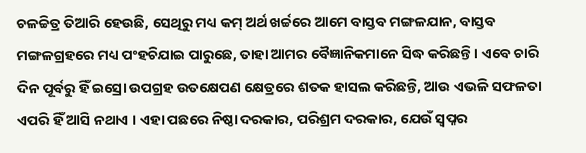ଚଳଚ୍ଚିତ୍ର ତିଆରି ହେଉଛି, ସେଥିରୁ ମଧ୍ୟ କମ୍ ଅର୍ଥ ଖର୍ଚ୍ଚରେ ଆମେ ବାସ୍ତବ ମଙ୍ଗଳଯାନ, ବାସ୍ତବ ମଙ୍ଗଳଗ୍ରହରେ ମଧ୍ୟ ପଂହଚିଯାଇ ପାରୁଛେ, ତାହା ଆମର ବୈଜ୍ଞାନିକମାନେ ସିଦ୍ଧ କରିଛନ୍ତି । ଏବେ ଚାରି ଦିନ ପୂର୍ବରୁ ହିଁ ଇସ୍ରୋ ଉପଗ୍ରହ ଉତକ୍ଷେପଣ କ୍ଷେତ୍ରରେ ଶତକ ହାସଲ କରିଛନ୍ତି, ଆଉ ଏଭଳି ସଫଳତା ଏପରି ହିଁ ଆସି ନଥାଏ । ଏହା ପଛରେ ନିଷ୍ଠା ଦରକାର, ପରିଶ୍ରମ ଦରକାର, ଯେଉଁ ସ୍ୱପ୍ନର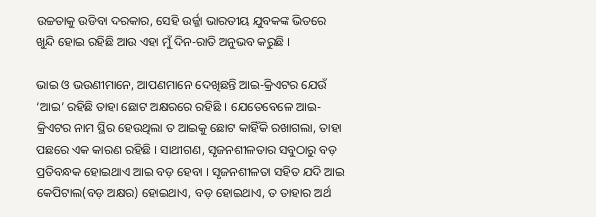ଉଚ୍ଚତାକୁ ଉଡିବା ଦରକାର, ସେହି ଉର୍ଜ୍ଜା ଭାରତୀୟ ଯୁବକଙ୍କ ଭିତରେ ଖୁନ୍ଦି ହୋଇ ରହିଛି ଆଉ ଏହା ମୁଁ ଦିନ-ରାତି ଅନୁଭବ କରୁଛି ।

ଭାଇ ଓ ଭଉଣୀମାନେ, ଆପଣମାନେ ଦେଖିଛନ୍ତି ଆଇ-କ୍ରିଏଟର ଯେଉଁ ‘ଆଇ’ ରହିଛି ତାହା ଛୋଟ ଅକ୍ଷରରେ ରହିଛି । ଯେତେବେଳେ ଆଇ-କ୍ରିଏଟର ନାମ ସ୍ଥିର ହେଉଥିଲା ତ ଆଇକୁ ଛୋଟ କାହିଁକି ରଖାଗଲା, ତାହା ପଛରେ ଏକ କାରଣ ରହିଛି । ସାଥୀଗଣ, ସୃଜନଶୀଳତାର ସବୁଠାରୁ ବଡ଼ ପ୍ରତିବନ୍ଧକ ହୋଇଥାଏ ଆଇ ବଡ଼ ହେବା । ସୃଜନଶୀଳତା ସହିତ ଯଦି ଆଇ କେପିଟାଲ(ବଡ଼ ଅକ୍ଷର) ହୋଇଥାଏ, ବଡ଼ ହୋଇଥାଏ, ତ ତାହାର ଅର୍ଥ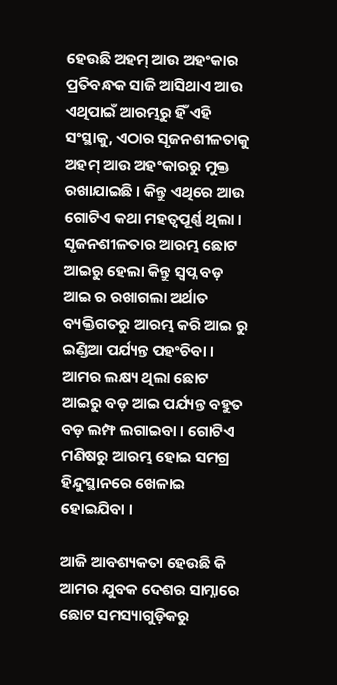ହେଉଛି ଅହମ୍ ଆଉ ଅହଂକାର ପ୍ରତିବନ୍ଧକ ସାଜି ଆସିଥାଏ ଆଉ ଏଥିପାଇଁ ଆରମ୍ଭରୁ ହିଁ ଏହି ସଂସ୍ଥାକୁ, ଏଠାର ସୃଜନଶୀଳତାକୁ ଅହମ୍ ଆଉ ଅହଂକାରରୁ ମୁକ୍ତ ରଖାଯାଇଛି । କିନ୍ତୁ ଏଥିରେ ଆଉ ଗୋଟିଏ କଥା ମହତ୍ୱପୂର୍ଣ୍ଣ ଥିଲା । ସୃଜନଶୀଳତାର ଆରମ୍ଭ ଛୋଟ ଆଇରୁ ହେଲା କିନ୍ତୁ ସ୍ୱପ୍ନ ବଡ଼ ଆଇ ର ରଖାଗଲା ଅର୍ଥାତ ବ୍ୟକ୍ତିଗତରୁ ଆରମ୍ଭ କରି ଆଇ ରୁ ଇଣ୍ଡିଆ ପର୍ଯ୍ୟନ୍ତ ପହଂଚିବା । ଆମର ଲକ୍ଷ୍ୟ ଥିଲା ଛୋଟ ଆଇରୁ ବଡ଼ ଆଇ ପର୍ଯ୍ୟନ୍ତ ବହୁତ ବଡ଼ ଲମ୍ଫ ଲଗାଇବା । ଗୋଟିଏ ମଣିଷରୁ ଆରମ୍ଭ ହୋଇ ସମଗ୍ର ହିନ୍ଦୁସ୍ଥାନରେ ଖେଳାଇ ହୋଇଯିବା ।

ଆଜି ଆବଶ୍ୟକତା ହେଉଛି କି ଆମର ଯୁବକ ଦେଶର ସାମ୍ନାରେ ଛୋଟ ସମସ୍ୟାଗୁଡ଼ିକରୁ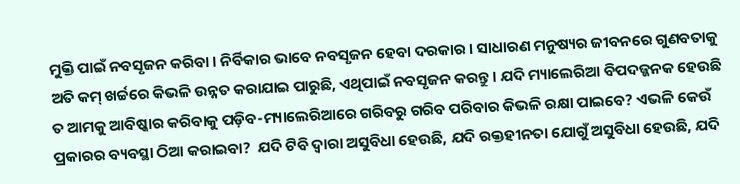ମୁକ୍ତି ପାଇଁ ନବସୃଜନ କରିବା । ନିର୍ବିକାର ଭାବେ ନବସୃଜନ ହେବା ଦରକାର । ସାଧାରଣ ମନୁଷ୍ୟର ଜୀବନରେ ଗୁଣବତାକୁ ଅତି କମ୍ ଖର୍ଚ୍ଚରେ କିଭଳି ଉନ୍ନତ କରାଯାଇ ପାରୁଛି, ଏଥିପାଇଁ ନବସୃଜନ କରନ୍ତୁ । ଯଦି ମ୍ୟାଲେରିଆ ବିପଦଜ୍ଜନକ ହେଉଛି ତ ଆମକୁ ଆବିଷ୍କାର କରିବାକୁ ପଡ଼ିବ-ମ୍ୟାଲେରିଆରେ ଗରିବରୁ ଗରିବ ପରିବାର କିଭଳି ରକ୍ଷା ପାଇବେ? ଏଭଳି କେଉଁ ପ୍ରକାରର ବ୍ୟବସ୍ଥା ଠିଆ କରାଇବା?  ଯଦି ଟିବି ଦ୍ୱାରା ଅସୁବିଧା ହେଉଛି, ଯଦି ରକ୍ତହୀନତା ଯୋଗୁଁ ଅସୁବିଧା ହେଉଛି, ଯଦି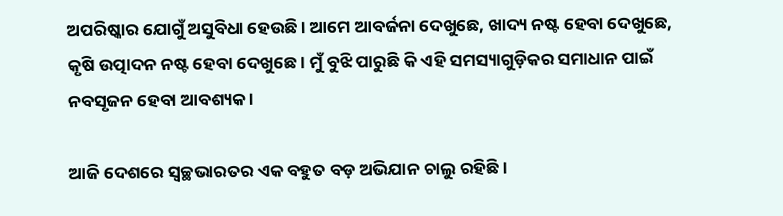ଅପରିଷ୍କାର ଯୋଗୁଁ ଅସୁବିଧା ହେଉଛି । ଆମେ ଆବର୍ଜନା ଦେଖୁଛେ, ଖାଦ୍ୟ ନଷ୍ଟ ହେବା ଦେଖୁଛେ, କୃଷି ଉତ୍ପାଦନ ନଷ୍ଟ ହେବା ଦେଖୁଛେ । ମୁଁ ବୁଝି ପାରୁଛି କି ଏହି ସମସ୍ୟାଗୁଡ଼ିକର ସମାଧାନ ପାଇଁ ନବସୃଜନ ହେବା ଆବଶ୍ୟକ ।

ଆଜି ଦେଶରେ ସ୍ୱଚ୍ଛଭାରତର ଏକ ବହୁତ ବଡ଼ ଅଭିଯାନ ଚାଲୁ ରହିଛି ।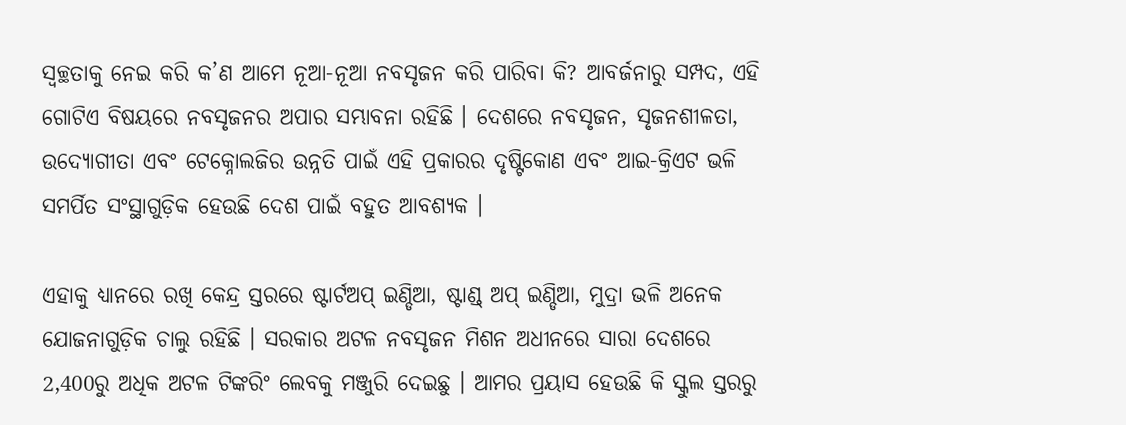ସ୍ୱଚ୍ଛତାକୁ ନେଇ କରି କ’ଣ ଆମେ ନୂଆ-ନୂଆ ନବସୃଜନ କରି ପାରିବା କି? ଆବର୍ଜନାରୁ ସମ୍ପଦ, ଏହି ଗୋଟିଏ ବିଷୟରେ ନବସୃଜନର ଅପାର ସମ୍ଭାବନା ରହିଛି । ଦେଶରେ ନବସୃଜନ, ସୃଜନଶୀଳତା, ଉଦ୍ୟୋଗୀତା ଏବଂ ଟେକ୍ନୋଲଜିର ଉନ୍ନତି ପାଇଁ ଏହି ପ୍ରକାରର ଦୃଷ୍ଟିକୋଣ ଏବଂ ଆଇ-କ୍ରିଏଟ ଭଳି ସମର୍ପିତ ସଂସ୍ଥାଗୁଡ଼ିକ ହେଉଛି ଦେଶ ପାଇଁ ବହୁତ ଆବଶ୍ୟକ ।

ଏହାକୁ ଧ୍ୟାନରେ ରଖି କେନ୍ଦ୍ର ସ୍ତରରେ ଷ୍ଟାର୍ଟଅପ୍ ଇଣ୍ଡିଆ, ଷ୍ଟାଣ୍ଡ୍ ଅପ୍ ଇଣ୍ଡିଆ, ମୁଦ୍ରା ଭଳି ଅନେକ ଯୋଜନାଗୁଡ଼ିକ ଚାଲୁ ରହିଛି । ସରକାର ଅଟଳ ନବସୃଜନ ମିଶନ ଅଧୀନରେ ସାରା ଦେଶରେ 2,400ରୁ ଅଧିକ ଅଟଳ ଟିଙ୍କରିଂ ଲେବକୁ ମଞ୍ଜୁରି ଦେଇଛୁ । ଆମର ପ୍ରୟାସ ହେଉଛି କି ସ୍କୁଲ ସ୍ତରରୁ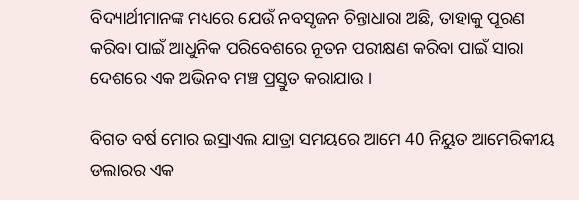ବିଦ୍ୟାର୍ଥୀମାନଙ୍କ ମଧ୍ୟରେ ଯେଉଁ ନବସୃଜନ ଚିନ୍ତାଧାରା ଅଛି, ତାହାକୁ ପୂରଣ କରିବା ପାଇଁ ଆଧୁନିକ ପରିବେଶରେ ନୂତନ ପରୀକ୍ଷଣ କରିବା ପାଇଁ ସାରା ଦେଶରେ ଏକ ଅଭିନବ ମଞ୍ଚ ପ୍ରସ୍ତୁତ କରାଯାଉ ।

ବିଗତ ବର୍ଷ ମୋର ଇସ୍ରାଏଲ ଯାତ୍ରା ସମୟରେ ଆମେ 40 ନିୟୁତ ଆମେରିକୀୟ ଡଲାରର ଏକ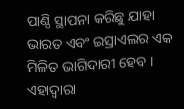ପାଣ୍ଠି ସ୍ଥାପନା କରିଛୁ ଯାହା ଭାରତ ଏବଂ ଇସ୍ରାଏଲର ଏକ ମିଳିତ ଭାଗିଦାରୀ ହେବ । ଏହାଦ୍ୱାରା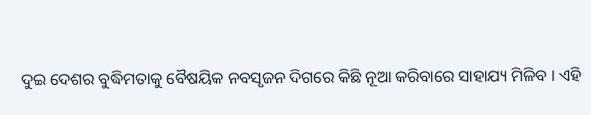ଦୁଇ ଦେଶର ବୁଦ୍ଧିମତାକୁ ବୈଷୟିକ ନବସୃଜନ ଦିଗରେ କିଛି ନୂଆ କରିବାରେ ସାହାଯ୍ୟ ମିଳିବ । ଏହି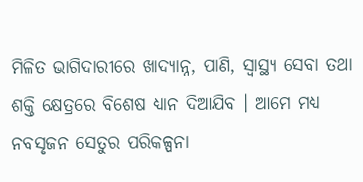ମିଳିତ ଭାଗିଦାରୀରେ ଖାଦ୍ୟାନ୍ନ, ପାଣି, ସ୍ୱାସ୍ଥ୍ୟ ସେବା ତଥା ଶକ୍ତି କ୍ଷେତ୍ରରେ ବିଶେଷ ଧ୍ୟାନ ଦିଆଯିବ । ଆମେ ମଧ୍ୟ ନବସୃଜନ ସେତୁର ପରିକଳ୍ପନା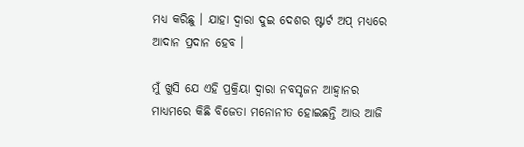ମଧ୍ୟ କରିଛୁ । ଯାହା ଦ୍ୱାରା ଦୁଇ ଦେଶର ଷ୍ଟାର୍ଟ ଅପ୍ ମଧ୍ୟରେ ଆଦାନ ପ୍ରଦାନ ହେବ ।

ମୁଁ ଖୁସି ଯେ ଏହି ପ୍ରକ୍ରିୟା ଦ୍ୱାରା ନବସୃଜନ ଆହ୍ୱାନର ମାଧ୍ୟମରେ କିଛି ବିଜେତା ମନୋନୀତ ହୋଇଛନ୍ତି ଆଉ ଆଜି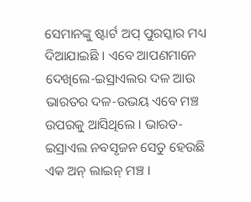ସେମାନଙ୍କୁ ଷ୍ଟାର୍ଟ ଅପ୍ ପୁରସ୍କାର ମଧ୍ୟ ଦିଆଯାଇଛି । ଏବେ ଆପଣମାନେ ଦେଖିଲେ-ଇସ୍ରାଏଲର ଦଳ ଆଉ ଭାରତର ଦଳ-ଉଭୟ ଏବେ ମଞ୍ଚ ଉପରକୁ ଆସିଥିଲେ । ଭାରତ-ଇସ୍ରାଏଲ ନବସୃଜନ ସେତୁ ହେଉଛି ଏକ ଅନ୍ ଲାଇନ୍ ମଞ୍ଚ ।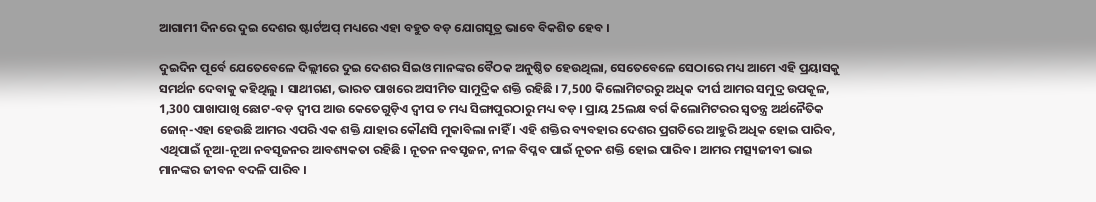ଆଗାମୀ ଦିନରେ ଦୁଇ ଦେଶର ଷ୍ଟାର୍ଟଅପ୍ ମଧ୍ୟରେ ଏହା ବହୁତ ବଡ଼ ଯୋଗସୂତ୍ର ଭାବେ ବିକଶିତ ହେବ ।

ଦୁଇଦିନ ପୂର୍ବେ ଯେତେବେଳେ ଦିଲ୍ଲୀରେ ଦୁଇ ଦେଶର ସିଇଓ ମାନଙ୍କର ବୈଠକ ଅନୁଷ୍ଠିତ ହେଉଥିଲା, ସେତେବେଳେ ସେଠାରେ ମଧ୍ୟ ଆମେ ଏହି ପ୍ରୟାସକୁ ସମର୍ଥନ ଦେବାକୁ କହିଥିଲୁ । ସାଥୀଗଣ, ଭାରତ ପାଖରେ ଅସୀମିତ ସାମୁଦ୍ରିକ ଶକ୍ତି ରହିଛି । 7,500 କିଲୋମିଟରରୁ ଅଧିକ ଦୀର୍ଘ ଆମର ସମୁଦ୍ର ଉପକୂଳ, 1,300 ପାଖାପାଖି ଛୋଟ-ବଡ଼ ଦ୍ୱୀପ ଆଉ କେତେଗୁଡ଼ିଏ ଦ୍ୱୀପ ତ ମଧ୍ୟ ସିଙ୍ଗାପୁରଠାରୁ ମଧ୍ୟ ବଡ଼ । ପ୍ରାୟ 25ଲକ୍ଷ ବର୍ଗ କିଲୋମିଟରର ସ୍ୱତନ୍ତ୍ର ଅର୍ଥନୈତିକ ଜୋନ୍-ଏହା ହେଉଛି ଆମର ଏପରି ଏକ ଶକ୍ତି ଯାହାର କୌଣସି ମୁକାବିଲା ନାହିଁ । ଏହି ଶକ୍ତିର ବ୍ୟବହାର ଦେଶର ପ୍ରଗତିରେ ଆହୁରି ଅଧିକ ହୋଇ ପାରିବ, ଏଥିପାଇଁ ନୂଆ-ନୂଆ ନବସୃଜନର ଆବଶ୍ୟକତା ରହିଛି । ନୂତନ ନବସୃଜନ, ନୀଳ ବିପ୍ଳବ ପାଇଁ ନୂତନ ଶକ୍ତି ହୋଇ ପାରିବ । ଆମର ମତ୍ସ୍ୟଜୀବୀ ଭାଇ ମାନଙ୍କର ଜୀବନ ବଦଳି ପାରିବ ।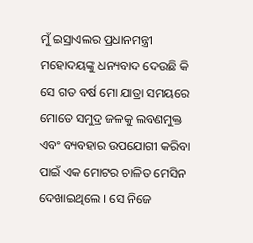ମୁଁ ଇସ୍ରାଏଲର ପ୍ରଧାନମନ୍ତ୍ରୀ ମହୋଦୟଙ୍କୁ ଧନ୍ୟବାଦ ଦେଉଛି କି ସେ ଗତ ବର୍ଷ ମୋ ଯାତ୍ରା ସମୟରେ ମୋତେ ସମୁଦ୍ର ଜଳକୁ ଲବଣମୁକ୍ତ ଏବଂ ବ୍ୟବହାର ଉପଯୋଗୀ କରିବା ପାଇଁ ଏକ ମୋଟର ଚାଳିତ ମେସିନ ଦେଖାଇଥିଲେ । ସେ ନିଜେ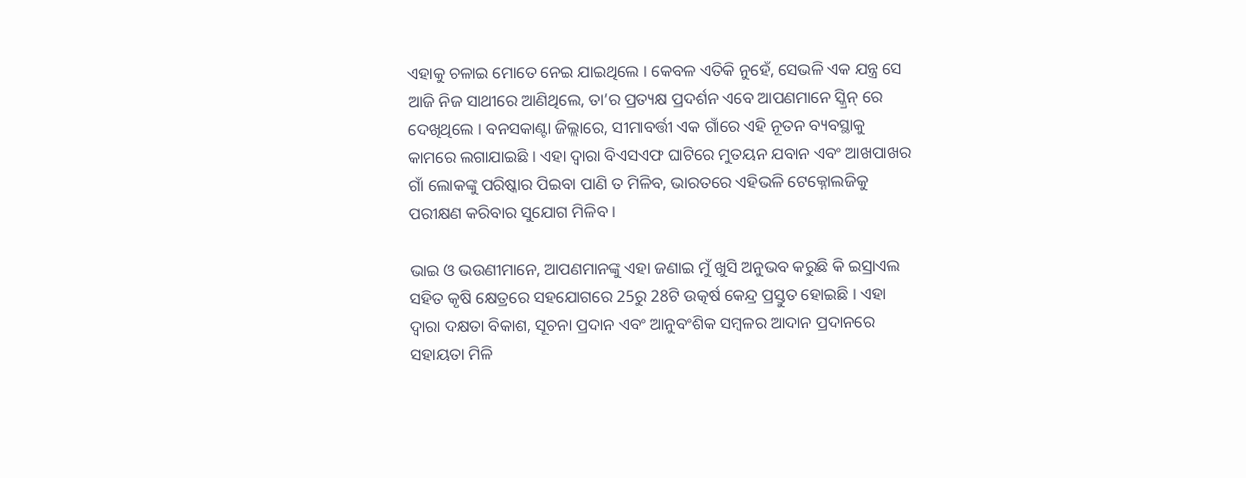ଏହାକୁ ଚଳାଇ ମୋତେ ନେଇ ଯାଇଥିଲେ । କେବଳ ଏତିକି ନୁହେଁ, ସେଭଳି ଏକ ଯନ୍ତ୍ର ସେ ଆଜି ନିଜ ସାଥୀରେ ଆଣିଥିଲେ, ତା’ର ପ୍ରତ୍ୟକ୍ଷ ପ୍ରଦର୍ଶନ ଏବେ ଆପଣମାନେ ସ୍କ୍ରିନ୍ ରେ ଦେଖିଥିଲେ । ବନସକାଣ୍ଟା ଜିଲ୍ଲାରେ, ସୀମାବର୍ତ୍ତୀ ଏକ ଗାଁରେ ଏହି ନୂତନ ବ୍ୟବସ୍ଥାକୁ କାମରେ ଲଗାଯାଇଛି । ଏହା ଦ୍ୱାରା ବିଏସଏଫ ଘାଟିରେ ମୁତୟନ ଯବାନ ଏବଂ ଆଖପାଖର ଗାଁ ଲୋକଙ୍କୁ ପରିଷ୍କାର ପିଇବା ପାଣି ତ ମିଳିବ, ଭାରତରେ ଏହିଭଳି ଟେକ୍ନୋଲଜିକୁ ପରୀକ୍ଷଣ କରିବାର ସୁଯୋଗ ମିଳିବ ।

ଭାଇ ଓ ଭଉଣୀମାନେ, ଆପଣମାନଙ୍କୁ ଏହା ଜଣାଇ ମୁଁ ଖୁସି ଅନୁଭବ କରୁଛି କି ଇସ୍ରାଏଲ ସହିତ କୃଷି କ୍ଷେତ୍ରରେ ସହଯୋଗରେ 25ରୁ 28ଟି ଉତ୍କର୍ଷ କେନ୍ଦ୍ର ପ୍ରସ୍ତୁତ ହୋଇଛି । ଏହା ଦ୍ୱାରା ଦକ୍ଷତା ବିକାଶ, ସୂଚନା ପ୍ରଦାନ ଏବଂ ଆନୁବଂଶିକ ସମ୍ବଳର ଆଦାନ ପ୍ରଦାନରେ ସହାୟତା ମିଳି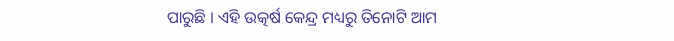ପାରୁଛି । ଏହି ଉତ୍କର୍ଷ କେନ୍ଦ୍ର ମଧ୍ୟରୁ ତିନୋଟି ଆମ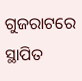ଗୁଜରାଟରେ ସ୍ଥାପିତ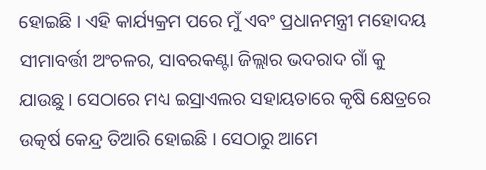ହୋଇଛି । ଏହି କାର୍ଯ୍ୟକ୍ରମ ପରେ ମୁଁ ଏବଂ ପ୍ରଧାନମନ୍ତ୍ରୀ ମହୋଦୟ  ସୀମାବର୍ତ୍ତୀ ଅଂଚଳର, ସାବରକଣ୍ଟା ଜିଲ୍ଲାର ଭଦରାଦ ଗାଁ କୁ ଯାଉଛୁ । ସେଠାରେ ମଧ୍ୟ ଇସ୍ରାଏଲର ସହାୟତାରେ କୃଷି କ୍ଷେତ୍ରରେ ଉତ୍କର୍ଷ କେନ୍ଦ୍ର ତିଆରି ହୋଇଛି । ସେଠାରୁ ଆମେ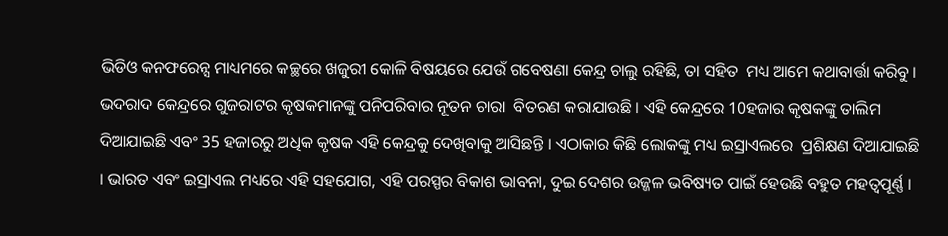ଭିଡିଓ କନଫରେନ୍ସ ମାଧ୍ୟମରେ କଚ୍ଛରେ ଖଜୁରୀ କୋଳି ବିଷୟରେ ଯେଉଁ ଗବେଷଣା କେନ୍ଦ୍ର ଚାଲୁ ରହିଛି, ତା ସହିତ  ମଧ୍ୟ ଆମେ କଥାବାର୍ତ୍ତା କରିବୁ । ଭଦରାଦ କେନ୍ଦ୍ରରେ ଗୁଜରାଟର କୃଷକମାନଙ୍କୁ ପନିପରିବାର ନୂତନ ଚାରା  ବିତରଣ କରାଯାଉଛି । ଏହି କେନ୍ଦ୍ରରେ 10ହଜାର କୃଷକଙ୍କୁ ତାଲିମ ଦିଆଯାଇଛି ଏବଂ 35 ହଜାରରୁ ଅଧିକ କୃଷକ ଏହି କେନ୍ଦ୍ରକୁ ଦେଖିବାକୁ ଆସିଛନ୍ତି । ଏଠାକାର କିଛି ଲୋକଙ୍କୁ ମଧ୍ୟ ଇସ୍ରାଏଲରେ  ପ୍ରଶିକ୍ଷଣ ଦିଆଯାଇଛି । ଭାରତ ଏବଂ ଇସ୍ରାଏଲ ମଧ୍ୟରେ ଏହି ସହଯୋଗ, ଏହି ପରସ୍ପର ବିକାଶ ଭାବନା, ଦୁଇ ଦେଶର ଉଜ୍ଜଳ ଭବିଷ୍ୟତ ପାଇଁ ହେଉଛି ବହୁତ ମହତ୍ୱପୂର୍ଣ୍ଣ ।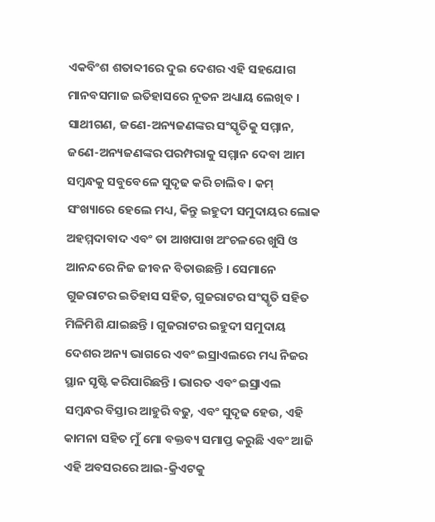ଏକବିଂଶ ଶତାବ୍ଦୀରେ ଦୁଇ ଦେଶର ଏହି ସହଯୋଗ ମାନବସମାଜ ଇତିହାସରେ ନୂତନ ଅଧ୍ୟାୟ ଲେଖିବ । ସାଥୀଗଣ, ଜଣେ-ଅନ୍ୟଜଣଙ୍କର ସଂସ୍କୃତିକୁ ସମ୍ମାନ, ଜଣେ-ଅନ୍ୟଜଣଙ୍କର ପରମ୍ପରାକୁ ସମ୍ମାନ ଦେବା ଆମ ସମ୍ବନ୍ଧକୁ ସବୁବେଳେ ସୁଦୃଢ କରି ଚାଲିବ । କମ୍ ସଂଖ୍ୟାରେ ହେଲେ ମଧ୍ୟ, କିନ୍ତୁ ଇହୁଦୀ ସମୁଦାୟର ଲୋକ ଅହମ୍ମଦାବାଦ ଏବଂ ତା ଆଖପାଖ ଅଂଚଳରେ ଖୁସି ଓ ଆନନ୍ଦରେ ନିଜ ଜୀବନ ବିତାଉଛନ୍ତି । ସେମାନେ ଗୁଜରାଟର ଇତିହାସ ସହିତ, ଗୁଜରାଟର ସଂସ୍କୃତି ସହିତ ମିଳିମିଶି ଯାଇଛନ୍ତି । ଗୁଜରାଟର ଇହୁଦୀ ସମୁଦାୟ ଦେଶର ଅନ୍ୟ ଭାଗରେ ଏବଂ ଇସ୍ରାଏଲରେ ମଧ୍ୟ ନିଜର ସ୍ଥାନ ସୃଷ୍ଟି କରିପାରିଛନ୍ତି । ଭାରତ ଏବଂ ଇସ୍ରାଏଲ ସମ୍ବନ୍ଧର ବିସ୍ତାର ଆହୁରି ବଢୁ, ଏବଂ ସୁଦୃଢ ହେଉ, ଏହି କାମନା ସହିତ ମୁଁ ମୋ ବକ୍ତବ୍ୟ ସମାପ୍ତ କରୁଛି ଏବଂ ଆଜି ଏହି ଅବସରରେ ଆଇ-କ୍ରିଏଟକୁ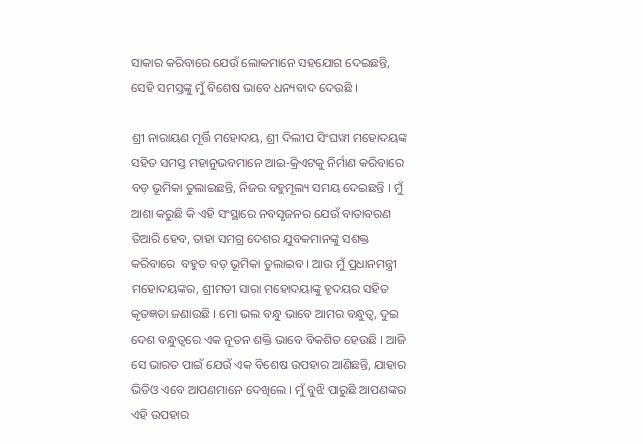ସାକାର କରିବାରେ ଯେଉଁ ଲୋକମାନେ ସହଯୋଗ ଦେଇଛନ୍ତି, ସେହି ସମସ୍ତଙ୍କୁ ମୁଁ ବିଶେଷ ଭାବେ ଧନ୍ୟବାଦ ଦେଉଛି ।

ଶ୍ରୀ ନାରାୟଣ ମୂର୍ତ୍ତି ମହୋଦୟ, ଶ୍ରୀ ଦିଲୀପ ସିଂଘୱୀ ମହୋଦୟଙ୍କ ସହିତ ସମସ୍ତ ମହାନୁଭବମାନେ ଆଇ-କ୍ରିଏଟକୁ ନିର୍ମାଣ କରିବାରେ ବଡ଼ ଭୂମିକା ତୁଲାଇଛନ୍ତି, ନିଜର ବହୁମୂଲ୍ୟ ସମୟ ଦେଇଛନ୍ତି । ମୁଁ ଆଶା କରୁଛି କି ଏହି ସଂସ୍ଥାରେ ନବସୃଜନର ଯେଉଁ ବାତାବରଣ ତିଆରି ହେବ, ତାହା ସମଗ୍ର ଦେଶର ଯୁବକମାନଙ୍କୁ ସଶକ୍ତ କରିବାରେ  ବହୁତ ବଡ଼ ଭୂମିକା ତୁଲାଇବ । ଆଉ ମୁଁ ପ୍ରଧାନମନ୍ତ୍ରୀ ମହୋଦୟଙ୍କର, ଶ୍ରୀମତୀ ସାରା ମହୋଦୟାଙ୍କୁ ହୃଦୟର ସହିତ କୃତଜ୍ଞତା ଜଣାଉଛି । ମୋ ଭଲ ବନ୍ଧୁ ଭାବେ ଆମର ବନ୍ଧୁତ୍ୱ, ଦୁଇ ଦେଶ ବନ୍ଧୁତ୍ୱରେ ଏକ ନୂତନ ଶକ୍ତି ଭାବେ ବିକଶିତ ହେଉଛି । ଆଜି ସେ ଭାରତ ପାଇଁ ଯେଉଁ ଏକ ବିଶେଷ ଉପହାର ଆଣିଛନ୍ତି, ଯାହାର ଭିଡିଓ ଏବେ ଆପଣମାନେ ଦେଖିଲେ । ମୁଁ ବୁଝି ପାରୁଛି ଆପଣଙ୍କର ଏହି ଉପହାର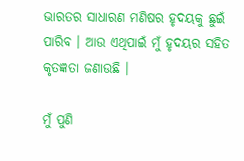ଭାରତର ସାଧାରଣ ମଣିଷର ହୃଦୟକୁ ଛୁଇଁ ପାରିବ । ଆଉ ଏଥିପାଇଁ ମୁଁ ହୃଦୟର ସହିତ କୃତଜ୍ଞତା ଜଣାଉଛି ।

ମୁଁ ପୁଣି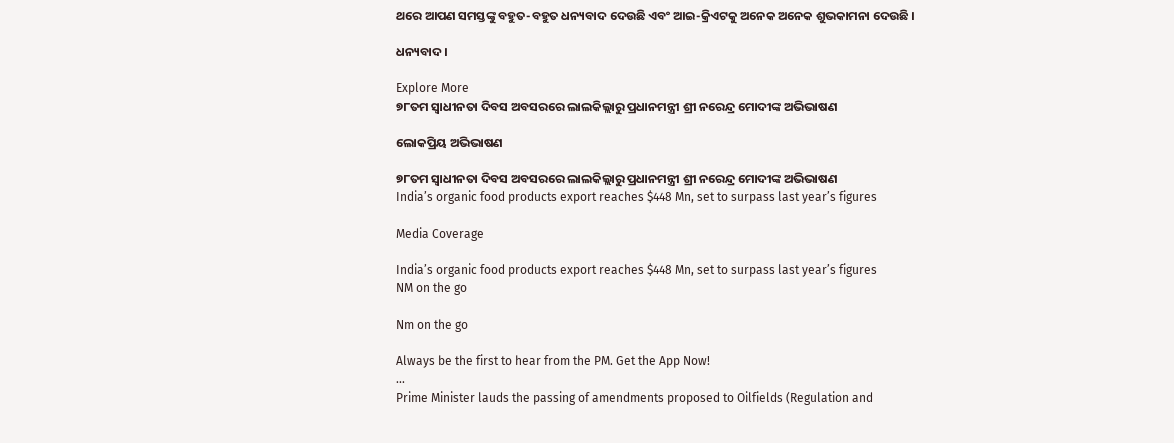ଥରେ ଆପଣ ସମସ୍ତଙ୍କୁ ବହୁତ-ବହୁତ ଧନ୍ୟବାଦ ଦେଉଛି ଏବଂ ଆଇ-କ୍ରିଏଟକୁ ଅନେକ ଅନେକ ଶୁଭକାମନା ଦେଉଛି ।

ଧନ୍ୟବାଦ ।

Explore More
୭୮ତମ ସ୍ୱାଧୀନତା ଦିବସ ଅବସରରେ ଲାଲକିଲ୍ଲାରୁ ପ୍ରଧାନମନ୍ତ୍ରୀ ଶ୍ରୀ ନରେନ୍ଦ୍ର ମୋଦୀଙ୍କ ଅଭିଭାଷଣ

ଲୋକପ୍ରିୟ ଅଭିଭାଷଣ

୭୮ତମ ସ୍ୱାଧୀନତା ଦିବସ ଅବସରରେ ଲାଲକିଲ୍ଲାରୁ ପ୍ରଧାନମନ୍ତ୍ରୀ ଶ୍ରୀ ନରେନ୍ଦ୍ର ମୋଦୀଙ୍କ ଅଭିଭାଷଣ
India’s organic food products export reaches $448 Mn, set to surpass last year’s figures

Media Coverage

India’s organic food products export reaches $448 Mn, set to surpass last year’s figures
NM on the go

Nm on the go

Always be the first to hear from the PM. Get the App Now!
...
Prime Minister lauds the passing of amendments proposed to Oilfields (Regulation and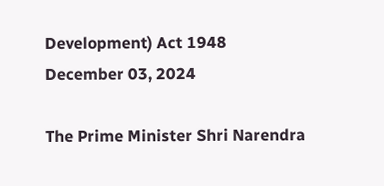Development) Act 1948
December 03, 2024

The Prime Minister Shri Narendra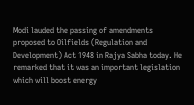Modi lauded the passing of amendments proposed to Oilfields (Regulation and Development) Act 1948 in Rajya Sabha today. He remarked that it was an important legislation which will boost energy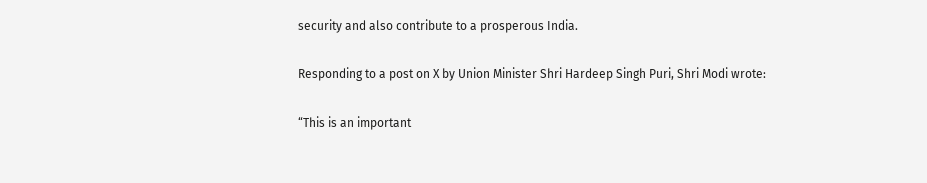security and also contribute to a prosperous India.

Responding to a post on X by Union Minister Shri Hardeep Singh Puri, Shri Modi wrote:

“This is an important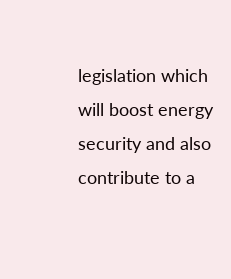legislation which will boost energy security and also contribute to a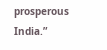prosperous India.”